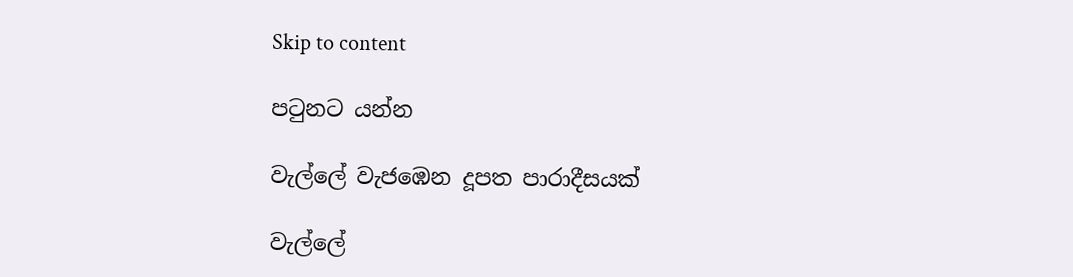Skip to content

පටුනට යන්න

වැල්ලේ වැජඹෙන දූපත පාරාදීසයක්

වැල්ලේ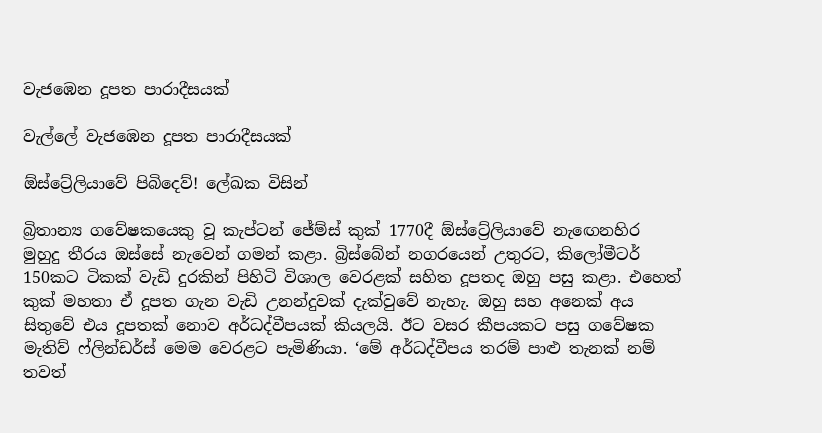වැජඹෙන දූපත පාරාදීසයක්

වැල්ලේ වැජඹෙන දූපත පාරාදීසයක්

ඕස්ට්‍රේලියාවේ පිබිදෙව්! ලේඛක විසින්

බ්‍රිතාන්‍ය ගවේෂකයෙකු වූ කැප්ටන් ජේම්ස් කුක් 1770දී ඕස්ට්‍රේලියාවේ නැඟෙනහිර මුහුදු තීරය ඔස්සේ නැවෙන් ගමන් කළා. බ්‍රිස්බේන් නගරයෙන් උතුරට, කිලෝමීටර් 150කට ටිකක් වැඩි දුරකින් පිහිටි විශාල වෙරළක් සහිත දූපතද ඔහු පසු කළා. එහෙත් කුක් මහතා ඒ දූපත ගැන වැඩි උනන්දුවක් දැක්වුවේ නැහැ. ඔහු සහ අනෙක් අය සිතුවේ එය දූපතක් නොව අර්ධද්වීපයක් කියලයි. ඊට වසර කීපයකට පසු ගවේෂක මැතිව් ෆ්ලින්ඩර්ස් මෙම වෙරළට පැමිණියා. ‘මේ අර්ධද්වීපය තරම් පාළු තැනක් නම් තවත්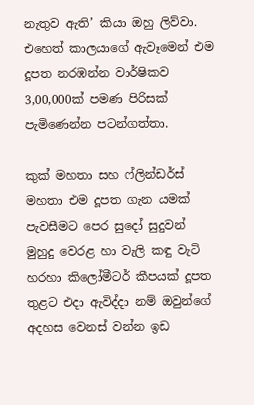නැතුව ඇති’ කියා ඔහු ලිව්වා. එහෙත් කාලයාගේ ඇවෑමෙන් එම දූපත නරඹන්න වාර්ෂිකව 3,00,000ක් පමණ පිරිසක් පැමිණෙන්න පටන්ගත්තා.

කුක් මහතා සහ ෆ්ලින්ඩර්ස් මහතා එම දූපත ගැන යමක් පැවසීමට පෙර සුදෝ සුදුවන් මුහුදු වෙරළ හා වැලි කඳු වැටි හරහා කිලෝමීටර් කීපයක් දූපත තුළට එදා ඇවිද්දා නම් ඔවුන්ගේ අදහස වෙනස් වන්න ඉඩ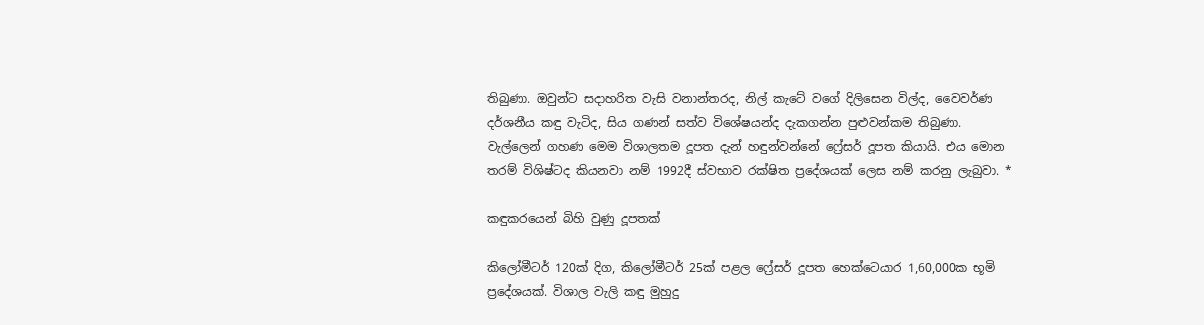තිබුණා. ඔවුන්ට සදාහරිත වැසි වනාන්තරද, නිල් කැටේ වගේ දිලිසෙන විල්ද, වෛවර්ණ දර්ශනීය කඳු වැටිද, සිය ගණන් සත්ව විශේෂයන්ද දැකගන්න පුළුවන්කම තිබුණා. වැල්ලෙන් ගහණ මෙම විශාලතම දූපත දැන් හඳුන්වන්නේ ෆ්‍රේසර් දූපත කියායි. එය මොන තරම් විශිෂ්ටද කියනවා නම් 1992දී ස්වභාව රක්ෂිත ප්‍රදේශයක් ලෙස නම් කරනු ලැබුවා. *

කඳුකරයෙන් බිහි වුණු දූපතක්

කිලෝමීටර් 120ක් දිග, කිලෝමීටර් 25ක් පළල ෆ්‍රේසර් දූපත හෙක්ටෙයාර 1,60,000ක භූමි ප්‍රදේශයක්. විශාල වැලි කඳු මුහුදු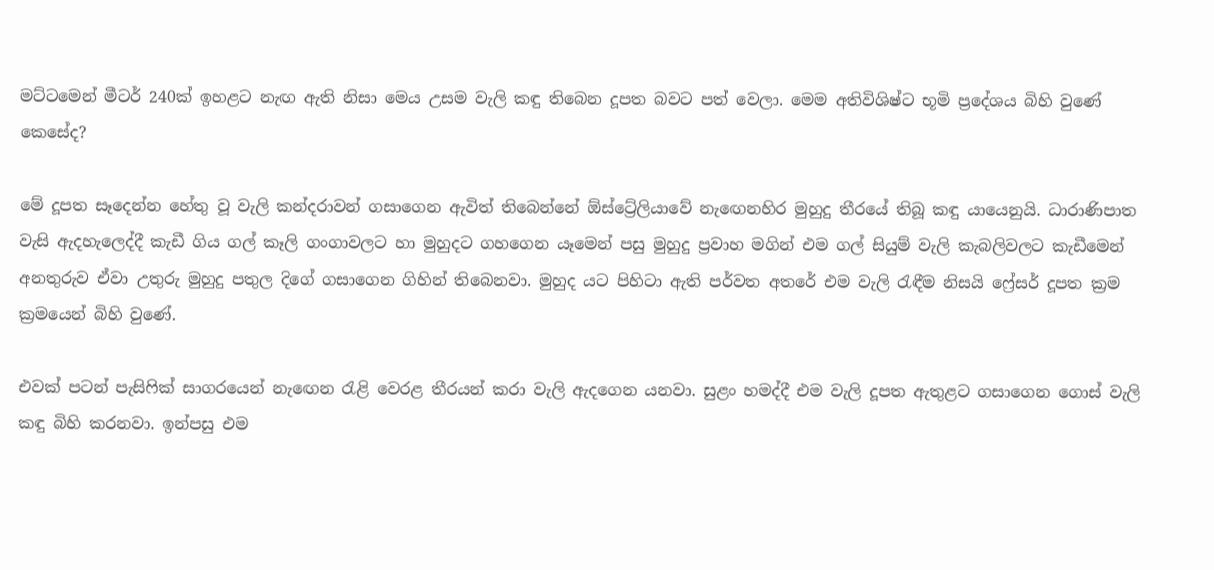මට්ටමෙන් මීටර් 240ක් ඉහළට නැඟ ඇති නිසා මෙය උසම වැලි කඳු තිබෙන දූපත බවට පත් වෙලා. මෙම අතිවිශිෂ්ට භූමි ප්‍රදේශය බිහි වුණේ කෙසේද?

මේ දූපත සෑදෙන්න හේතු වූ වැලි කන්දරාවන් ගසාගෙන ඇවිත් තිබෙන්නේ ඕස්ට්‍රේලියාවේ නැඟෙනහිර මුහුදු තීරයේ තිබූ කඳු යායෙනුයි. ධාරාණිපාත වැසි ඇදහැලෙද්දී කැඩී ගිය ගල් කෑලි ගංගාවලට හා මුහුදට ගහගෙන යෑමෙන් පසු මුහුදු ප්‍රවාහ මගින් එම ගල් සියුම් වැලි කැබලිවලට කැඩීමෙන් අනතුරුව ඒවා උතුරු මුහුදු පතුල දිගේ ගසාගෙන ගිහින් තිබෙනවා. මුහුද යට පිහිටා ඇති පර්වත අතරේ එම වැලි රැඳීම නිසයි ෆ්‍රේසර් දූපත ක්‍රම ක්‍රමයෙන් බිහි වුණේ.

එවක් පටන් පැසිෆික් සාගරයෙන් නැඟෙන රැළි වෙරළ තීරයන් කරා වැලි ඇදගෙන යනවා. සුළං හමද්දී එම වැලි දූපත ඇතුළට ගසාගෙන ගොස් වැලි කඳු බිහි කරනවා. ඉන්පසු එම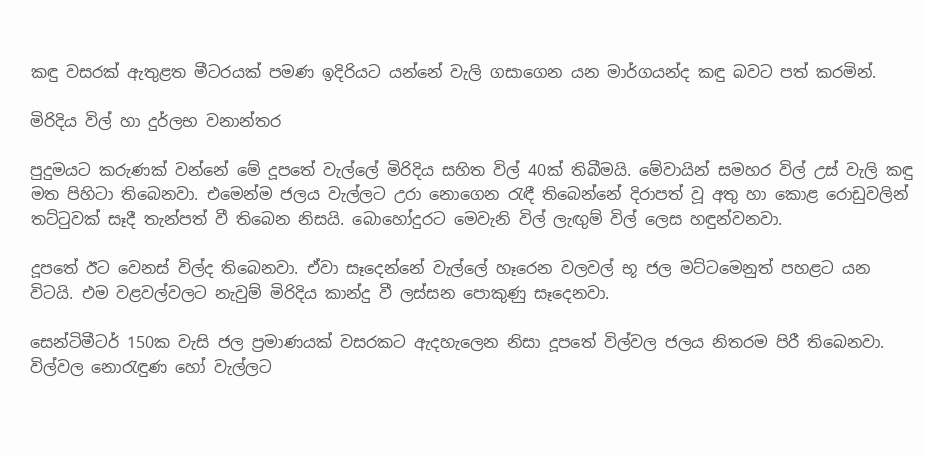කඳු වසරක් ඇතුළත මීටරයක් පමණ ඉදිරියට යන්නේ වැලි ගසාගෙන යන මාර්ගයන්ද කඳු බවට පත් කරමින්.

මිරිදිය විල් හා දුර්ලභ වනාන්තර

පුදුමයට කරුණක් වන්නේ මේ දූපතේ වැල්ලේ මිරිදිය සහිත විල් 40ක් තිබීමයි. මේවායින් සමහර විල් උස් වැලි කඳු මත පිහිටා තිබෙනවා. එමෙන්ම ජලය වැල්ලට උරා නොගෙන රැඳී තිබෙන්නේ දිරාපත් වූ අතු හා කොළ රොඩුවලින් තට්ටුවක් සෑදී තැන්පත් වී තිබෙන නිසයි. බොහෝදුරට මෙවැනි විල් ලැඟුම් විල් ලෙස හඳුන්වනවා.

දූපතේ ඊට වෙනස් විල්ද තිබෙනවා. ඒවා සෑදෙන්නේ වැල්ලේ හෑරෙන වලවල් භූ ජල මට්ටමෙනුත් පහළට යන විටයි. එම වළවල්වලට නැවුම් මිරිදිය කාන්දු වී ලස්සන පොකුණු සෑදෙනවා.

සෙන්ටිමීටර් 150ක වැසි ජල ප්‍රමාණයක් වසරකට ඇදහැලෙන නිසා දූපතේ විල්වල ජලය නිතරම පිරී තිබෙනවා. විල්වල නොරැඳුණ හෝ වැල්ලට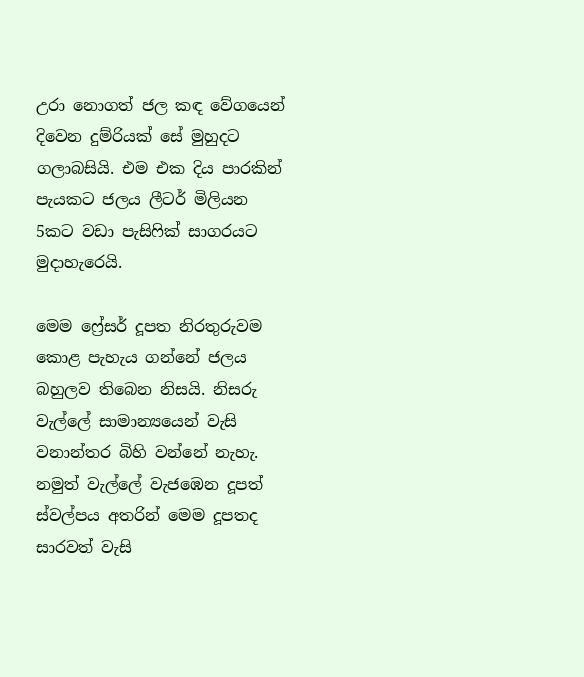උරා නොගත් ජල කඳ වේගයෙන් දිවෙන දුම්රියක් සේ මුහුදට ගලාබසියි. එම එක දිය පාරකින් පැයකට ජලය ලීටර් මිලියන 5කට වඩා පැසිෆික් සාගරයට මුදාහැරෙයි.

මෙම ෆ්‍රේසර් දූපත නිරතුරුවම කොළ පැහැය ගන්නේ ජලය බහුලව තිබෙන නිසයි. නිසරු වැල්ලේ සාමාන්‍යයෙන් වැසි වනාන්තර බිහි වන්නේ නැහැ. නමුත් වැල්ලේ වැජඹෙන දූපත් ස්වල්පය අතරින් මෙම දූපතද සාරවත් වැසි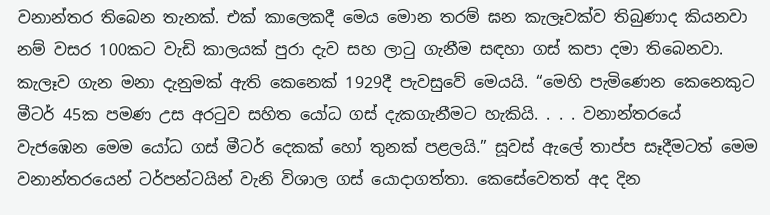වනාන්තර තිබෙන තැනක්. එක් කාලෙකදී මෙය මොන තරම් ඝන කැලෑවක්ව තිබුණාද කියනවා නම් වසර 100කට වැඩි කාලයක් පුරා දැව සහ ලාටු ගැනීම සඳහා ගස් කපා දමා තිබෙනවා. කැලෑව ගැන මනා දැනුමක් ඇති කෙනෙක් 1929දී පැවසුවේ මෙයයි. “මෙහි පැමිණෙන කෙනෙකුට මීටර් 45ක පමණ උස අරටුව සහිත යෝධ ගස් දැකගැනීමට හැකියි. . . . වනාන්තරයේ වැජඹෙන මෙම යෝධ ගස් මීටර් දෙකක් හෝ තුනක් පළලයි.” සූවස් ඇලේ තාප්ප සෑදීමටත් මෙම වනාන්තරයෙන් ටර්පන්ටයින් වැනි විශාල ගස් යොදාගත්තා. කෙසේවෙතත් අද දින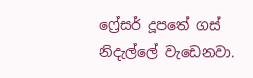ෆ්‍රේසර් දූපතේ ගස් නිදැල්ලේ වැඩෙනවා.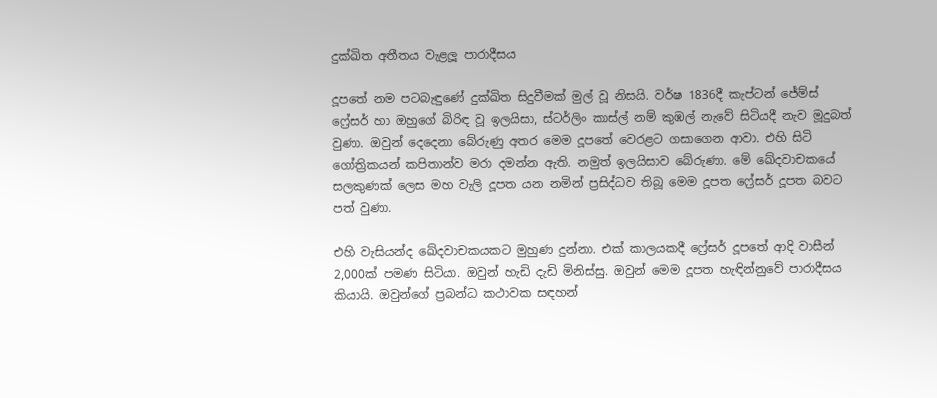දුක්ඛිත අතීතය වැළලූ පාරාදීසය

දූපතේ නම පටබැඳුණේ දුක්ඛිත සිදුවීමක් මුල් වූ නිසයි. වර්ෂ 1836දී කැප්ටන් ජේම්ස් ෆ්‍රේසර් හා ඔහුගේ බිරිඳ වූ ඉලයිසා, ස්ටර්ලිං කාස්ල් නම් කුඹල් නැවේ සිටියදී නැව මූදුබත් වුණා. ඔවුන් දෙදෙනා බේරුණු අතර මෙම දූපතේ වෙරළට ගසාගෙන ආවා. එහි සිටි ගෝත්‍රිකයන් කපිතාන්ව මරා දමන්න ඇති. නමුත් ඉලයිසාව බේරුණා. මේ ඛේදවාචකයේ සලකුණක් ලෙස මහ වැලි දූපත යන නමින් ප්‍රසිද්ධව තිබූ මෙම දූපත ෆ්‍රේසර් දූපත බවට පත් වුණා.

එහි වැසියන්ද ඛේදවාචකයකට මුහුණ දුන්නා. එක් කාලයකදී ෆ්‍රේසර් දූපතේ ආදි වාසීන් 2,000ක් පමණ සිටියා. ඔවුන් හැඩි දැඩි මිනිස්සු. ඔවුන් මෙම දූපත හැඳින්නුවේ පාරාදීසය කියායි. ඔවුන්ගේ ප්‍රබන්ධ කථාවක සඳහන්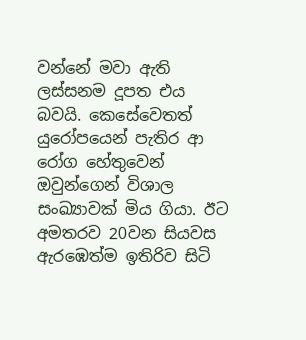වන්නේ මවා ඇති ලස්සනම දූපත එය බවයි. කෙසේවෙතත් යුරෝපයෙන් පැතිර ආ රෝග හේතුවෙන් ඔවුන්ගෙන් විශාල සංඛ්‍යාවක් මිය ගියා. ඊට අමතරව 20වන සියවස ඇරඹෙත්ම ඉතිරිව සිටි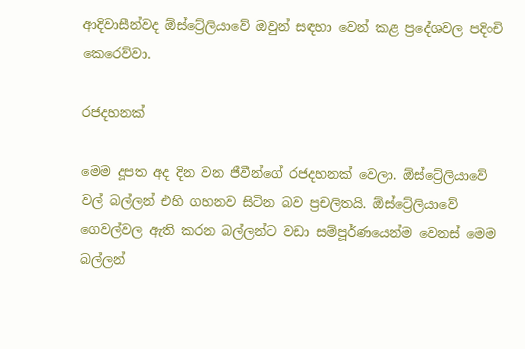ආදිවාසීන්වද ඕස්ට්‍රේලියාවේ ඔවුන් සඳහා වෙන් කළ ප්‍රදේශවල පදිංචි කෙරෙව්වා.

රජදහනක්

මෙම දූපත අද දින වන ජීවීන්ගේ රජදහනක් වෙලා. ඕස්ට්‍රේලියාවේ වල් බල්ලන් එහි ගහනව සිටින බව ප්‍රචලිතයි. ඕස්ට්‍රේලියාවේ ගෙවල්වල ඇති කරන බල්ලන්ට වඩා සම්පූර්ණයෙන්ම වෙනස් මෙම බල්ලන්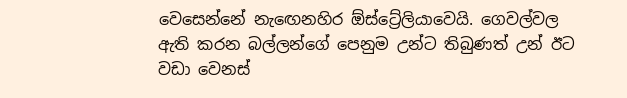වෙසෙන්නේ නැඟෙනහිර ඕස්ට්‍රේලියාවෙයි. ගෙවල්වල ඇති කරන බල්ලන්ගේ පෙනුම උන්ට තිබුණත් උන් ඊට වඩා වෙනස්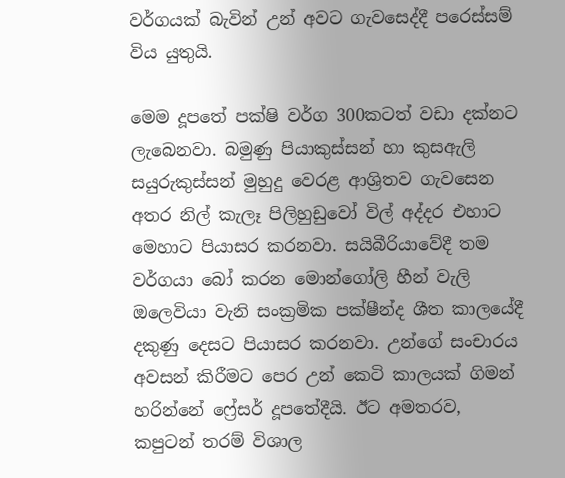වර්ගයක් බැවින් උන් අවට ගැවසෙද්දී පරෙස්සම් විය යුතුයි.

මෙම දූපතේ පක්ෂි වර්ග 300කටත් වඩා දක්නට ලැබෙනවා. බමුණු පියාකුස්සන් හා කුසඇලි සයුරුකුස්සන් මුහුදු වෙරළ ආශ්‍රිතව ගැවසෙන අතර නිල් කැලෑ පිලිහුඩුවෝ විල් අද්දර එහාට මෙහාට පියාසර කරනවා. සයිබීරියාවේදී තම වර්ගයා බෝ කරන මොන්ගෝලි හීන් වැලි ඔලෙවියා වැනි සංක්‍රමික පක්ෂීන්ද ශීත කාලයේදී දකුණු දෙසට පියාසර කරනවා. උන්ගේ සංචාරය අවසන් කිරීමට පෙර උන් කෙටි කාලයක් ගිමන් හරින්නේ ෆ්‍රේසර් දූපතේදීයි. ඊට අමතරව, කපුටන් තරම් විශාල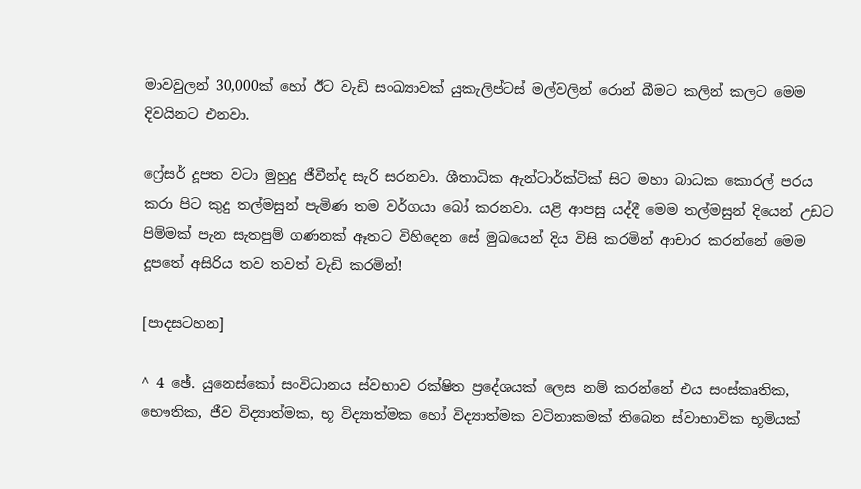මාවවුලන් 30,000ක් හෝ ඊට වැඩි සංඛ්‍යාවක් යුකැලිප්ටස් මල්වලින් රොන් බීමට කලින් කලට මෙම දිවයිනට එනවා.

ෆ්‍රේසර් දූපත වටා මුහුදු ජීවීන්ද සැරි සරනවා. ශීතාධික ඇන්ටාර්ක්ටික් සිට මහා බාධක කොරල් පරය කරා පිට කුදු තල්මසුන් පැමිණ තම වර්ගයා බෝ කරනවා. යළි ආපසු යද්දී මෙම තල්මසුන් දියෙන් උඩට පිම්මක් පැන සැතපුම් ගණනක් ඈතට විහිදෙන සේ මුඛයෙන් දිය විසි කරමින් ආචාර කරන්නේ මෙම දූපතේ අසිරිය තව තවත් වැඩි කරමින්!

[පාදසටහන]

^ 4 ඡේ. යුනෙස්කෝ සංවිධානය ස්වභාව රක්ෂිත ප්‍රදේශයක් ලෙස නම් කරන්නේ එය සංස්කෘතික, භෞතික, ජීව විද්‍යාත්මක, භූ විද්‍යාත්මක හෝ විද්‍යාත්මක වටිනාකමක් තිබෙන ස්වාභාවික භූමියක්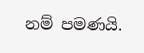නම් පමණයි.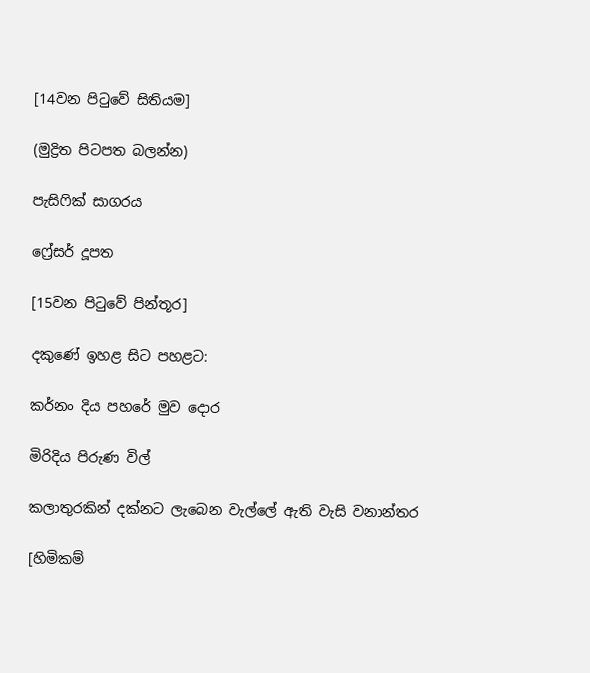[14වන පිටුවේ සිතියම]

(මුද්‍රිත පිටපත බලන්න)

පැසිෆික් සාගරය

ෆ්‍රේසර් දූපත

[15වන පිටුවේ පින්තූර]

දකුණේ ඉහළ සිට පහළට:

කර්නං දිය පහරේ මුව දොර

මිරිදිය පිරුණ විල්

කලාතුරකින් දක්නට ලැබෙන වැල්ලේ ඇති වැසි වනාන්තර

[හිමිකම්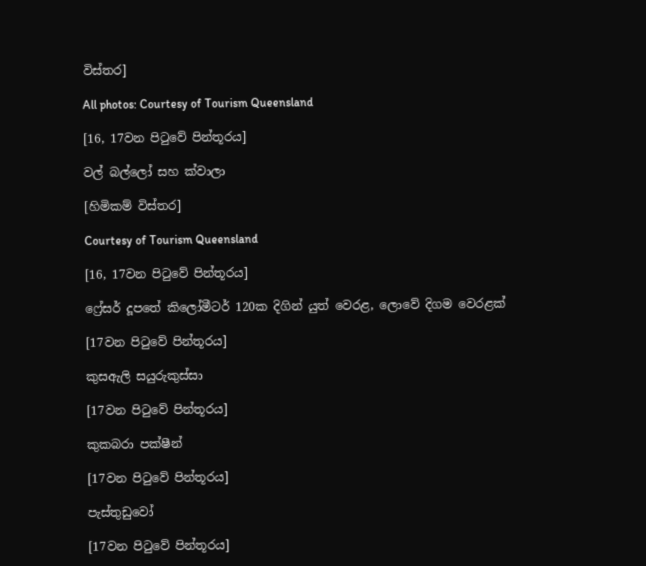විස්තර]

All photos: Courtesy of Tourism Queensland

[16, 17වන පිටුවේ පින්තූරය]

වල් බල්ලෝ සහ ක්වාලා

[හිමිකම් විස්තර]

Courtesy of Tourism Queensland

[16, 17වන පිටුවේ පින්තූරය]

ෆ්‍රේසර් දූපතේ කිලෝමීටර් 120ක දිගින් යුත් වෙරළ, ලොවේ දිගම වෙරළක්

[17වන පිටුවේ පින්තූරය]

කුසඇලි සයුරුකුස්සා

[17වන පිටුවේ පින්තූරය]

කුකබරා පක්ෂීන්

[17වන පිටුවේ පින්තූරය]

පැස්තුඩුවෝ

[17වන පිටුවේ පින්තූරය]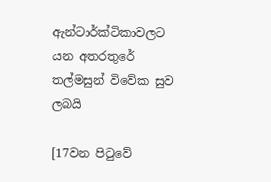ඇන්ටාර්ක්ටිකාවලට යන අතරතුරේ තල්මසුන් විවේක සුව ලබයි

[17වන පිටුවේ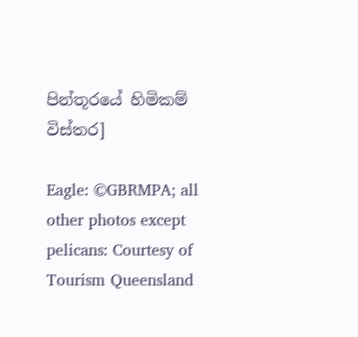පින්තූරයේ හිමිකම් විස්තර]

Eagle: ©GBRMPA; all other photos except pelicans: Courtesy of Tourism Queensland